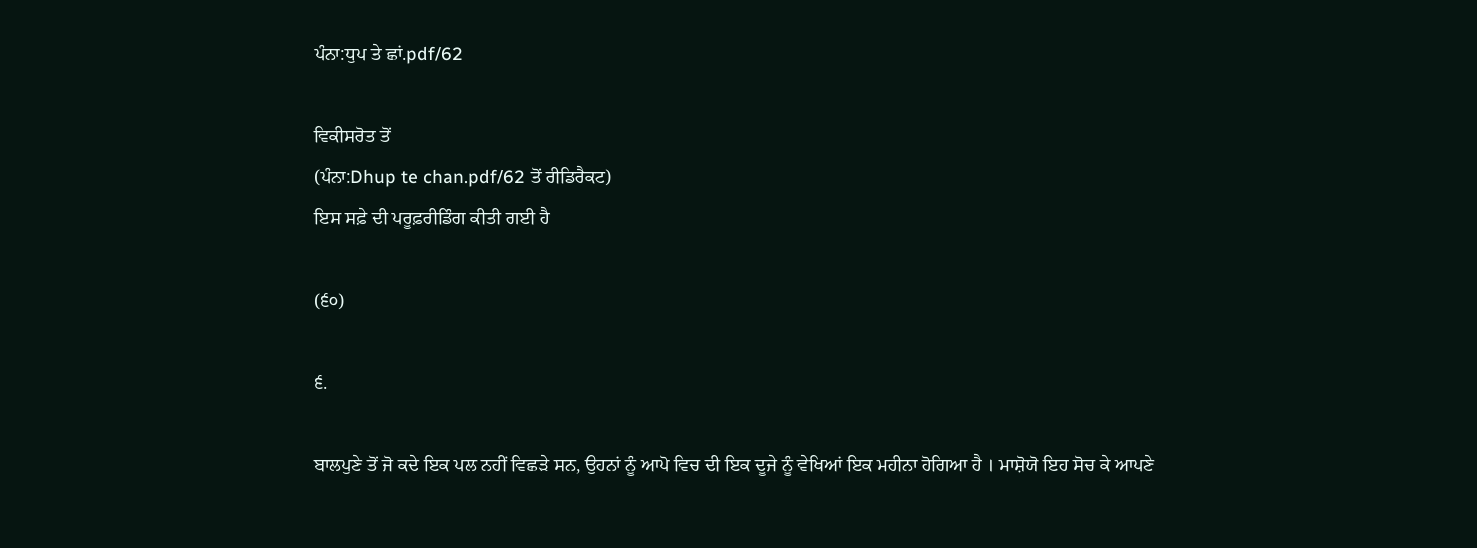ਪੰਨਾ:ਧੁਪ ਤੇ ਛਾਂ.pdf/62

ਵਿਕੀਸਰੋਤ ਤੋਂ
(ਪੰਨਾ:Dhup te chan.pdf/62 ਤੋਂ ਰੀਡਿਰੈਕਟ)
ਇਸ ਸਫ਼ੇ ਦੀ ਪਰੂਫ਼ਰੀਡਿੰਗ ਕੀਤੀ ਗਈ ਹੈ

(੬੦)

੬.

ਬਾਲਪੁਣੇ ਤੋਂ ਜੋ ਕਦੇ ਇਕ ਪਲ ਨਹੀਂ ਵਿਛੜੇ ਸਨ, ਉਹਨਾਂ ਨੂੰ ਆਪੋ ਵਿਚ ਦੀ ਇਕ ਦੂਜੇ ਨੂੰ ਵੇਖਿਆਂ ਇਕ ਮਹੀਨਾ ਹੋਗਿਆ ਹੈ । ਮਾਸ਼ੋਯੋ ਇਹ ਸੋਚ ਕੇ ਆਪਣੇ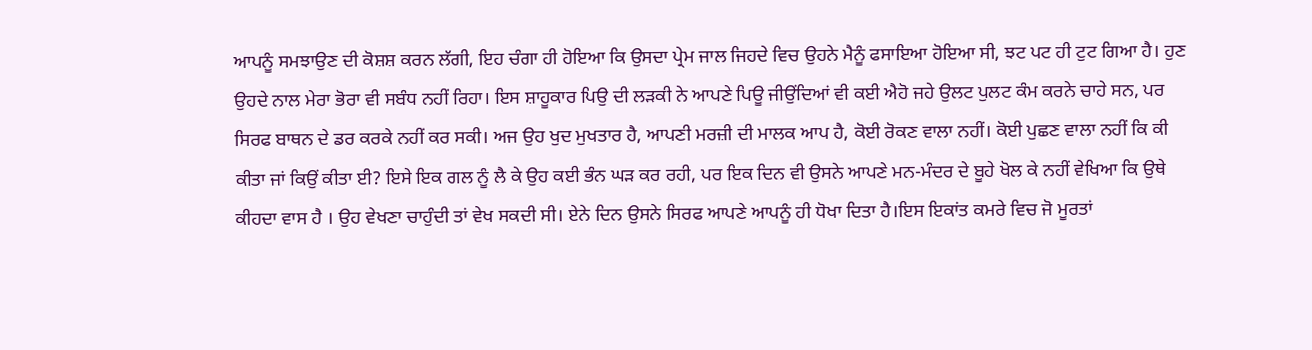ਆਪਨੂੰ ਸਮਝਾਉਣ ਦੀ ਕੋਸ਼ਸ਼ ਕਰਨ ਲੱਗੀ, ਇਹ ਚੰਗਾ ਹੀ ਹੋਇਆ ਕਿ ਉਸਦਾ ਪ੍ਰੇਮ ਜਾਲ ਜਿਹਦੇ ਵਿਚ ਉਹਨੇ ਮੈਨੂੰ ਫਸਾਇਆ ਹੋਇਆ ਸੀ, ਝਟ ਪਟ ਹੀ ਟੁਟ ਗਿਆ ਹੈ। ਹੁਣ ਉਹਦੇ ਨਾਲ ਮੇਰਾ ਭੋਰਾ ਵੀ ਸਬੰਧ ਨਹੀਂ ਰਿਹਾ। ਇਸ ਸ਼ਾਹੂਕਾਰ ਪਿਉ ਦੀ ਲੜਕੀ ਨੇ ਆਪਣੇ ਪਿਊ ਜੀਉਂਦਿਆਂ ਵੀ ਕਈ ਐਹੋ ਜਹੇ ਉਲਟ ਪੁਲਟ ਕੰਮ ਕਰਨੇ ਚਾਹੇ ਸਨ, ਪਰ ਸਿਰਫ ਬਾਥਨ ਦੇ ਡਰ ਕਰਕੇ ਨਹੀਂ ਕਰ ਸਕੀ। ਅਜ ਉਹ ਖੁਦ ਮੁਖਤਾਰ ਹੈ, ਆਪਣੀ ਮਰਜ਼ੀ ਦੀ ਮਾਲਕ ਆਪ ਹੈ, ਕੋਈ ਰੋਕਣ ਵਾਲਾ ਨਹੀਂ। ਕੋਈ ਪੁਛਣ ਵਾਲਾ ਨਹੀਂ ਕਿ ਕੀ ਕੀਤਾ ਜਾਂ ਕਿਉਂ ਕੀਤਾ ਈ? ਇਸੇ ਇਕ ਗਲ ਨੂੰ ਲੈ ਕੇ ਉਹ ਕਈ ਭੰਨ ਘੜ ਕਰ ਰਹੀ, ਪਰ ਇਕ ਦਿਨ ਵੀ ਉਸਨੇ ਆਪਣੇ ਮਨ-ਮੰਦਰ ਦੇ ਬੂਹੇ ਖੋਲ ਕੇ ਨਹੀਂ ਵੇਖਿਆ ਕਿ ਉਥੇ ਕੀਹਦਾ ਵਾਸ ਹੈ । ਉਹ ਵੇਖਣਾ ਚਾਹੁੰਦੀ ਤਾਂ ਵੇਖ ਸਕਦੀ ਸੀ। ਏਨੇ ਦਿਨ ਉਸਨੇ ਸਿਰਫ ਆਪਣੇ ਆਪਨੂੰ ਹੀ ਧੋਖਾ ਦਿਤਾ ਹੈ।ਇਸ ਇਕਾਂਤ ਕਮਰੇ ਵਿਚ ਜੋ ਮੂਰਤਾਂ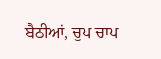ਬੈਠੀਆਂ, ਚੁਪ ਚਾਪ